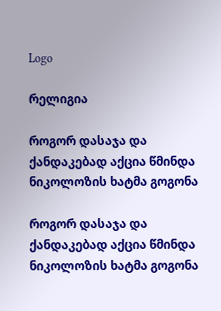Logo

რელიგია

როგორ დასაჯა და ქანდაკებად აქცია წმინდა ნიკოლოზის ხატმა გოგონა

როგორ დასაჯა და ქანდაკებად აქცია წმინდა ნიკოლოზის ხატმა გოგონა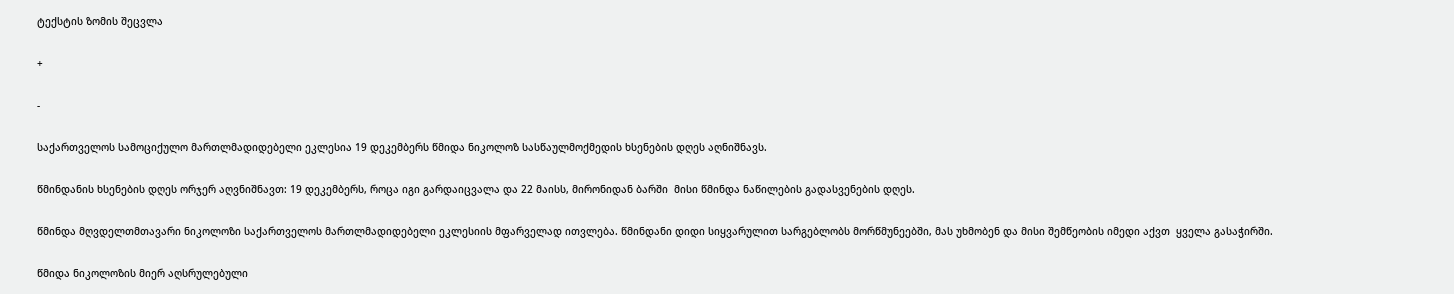ტექსტის ზომის შეცვლა

+

-

საქართველოს სამოციქულო მართლმადიდებელი ეკლესია 19 დეკემბერს წმიდა ნიკოლოზ სასწაულმოქმედის ხსენების დღეს აღნიშნავს.

წმინდანის ხსენების დღეს ორჯერ აღვნიშნავთ: 19 დეკემბერს, როცა იგი გარდაიცვალა და 22 მაისს, მირონიდან ბარში  მისი წმინდა ნაწილების გადასვენების დღეს.

წმინდა მღვდელთმთავარი ნიკოლოზი საქართველოს მართლმადიდებელი ეკლესიის მფარველად ითვლება. წმინდანი დიდი სიყვარულით სარგებლობს მორწმუნეებში, მას უხმობენ და მისი შემწეობის იმედი აქვთ  ყველა გასაჭირში.

წმიდა ნიკოლოზის მიერ აღსრულებული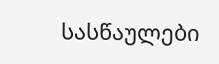სასწაულები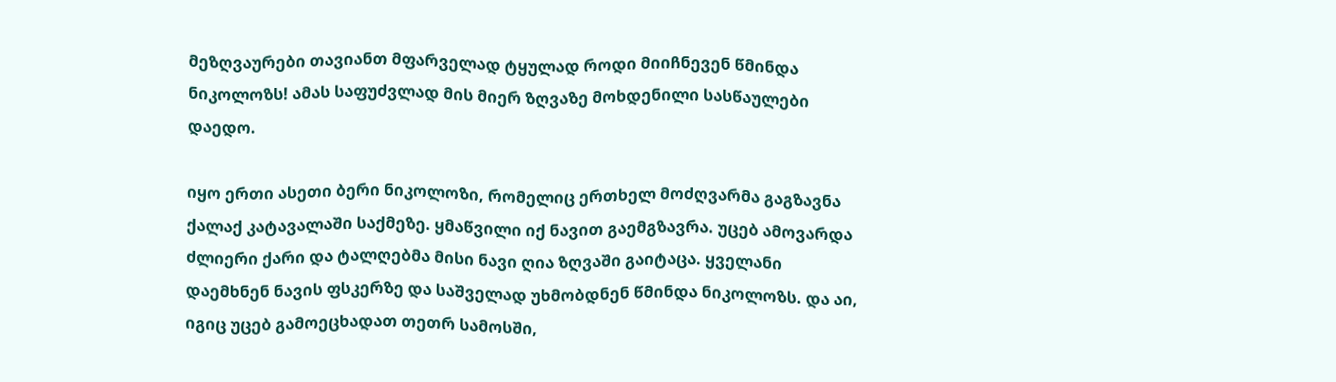მეზღვაურები თავიანთ მფარველად ტყულად როდი მიიჩნევენ წმინდა ნიკოლოზს! ამას საფუძვლად მის მიერ ზღვაზე მოხდენილი სასწაულები დაედო.

იყო ერთი ასეთი ბერი ნიკოლოზი, რომელიც ერთხელ მოძღვარმა გაგზავნა ქალაქ კატავალაში საქმეზე. ყმაწვილი იქ ნავით გაემგზავრა. უცებ ამოვარდა ძლიერი ქარი და ტალღებმა მისი ნავი ღია ზღვაში გაიტაცა. ყველანი დაემხნენ ნავის ფსკერზე და საშველად უხმობდნენ წმინდა ნიკოლოზს. და აი, იგიც უცებ გამოეცხადათ თეთრ სამოსში,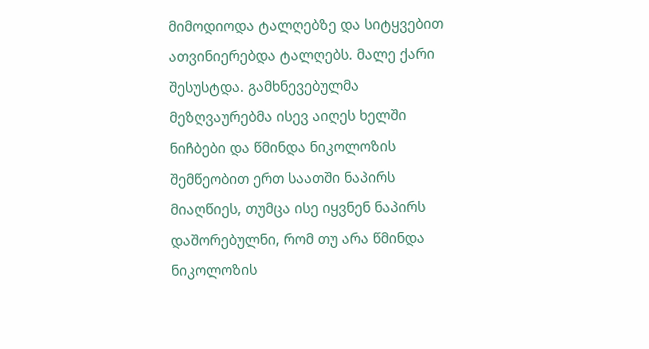მიმოდიოდა ტალღებზე და სიტყვებით ათვინიერებდა ტალღებს. მალე ქარი შესუსტდა. გამხნევებულმა მეზღვაურებმა ისევ აიღეს ხელში ნიჩბები და წმინდა ნიკოლოზის შემწეობით ერთ საათში ნაპირს მიაღწიეს, თუმცა ისე იყვნენ ნაპირს დაშორებულნი, რომ თუ არა წმინდა ნიკოლოზის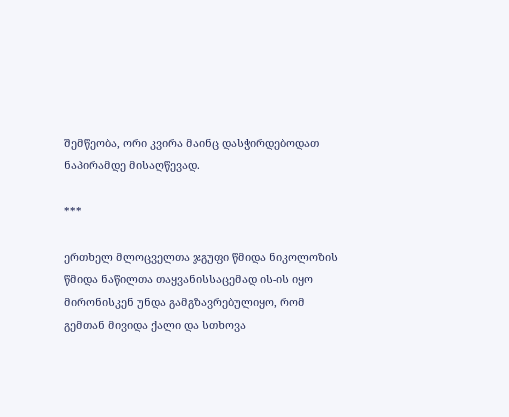შემწეობა, ორი კვირა მაინც დასჭირდებოდათ ნაპირამდე მისაღწევად.

***

ერთხელ მლოცველთა ჯგუფი წმიდა ნიკოლოზის წმიდა ნაწილთა თაყვანისსაცემად ის-ის იყო მირონისკენ უნდა გამგზავრებულიყო, რომ გემთან მივიდა ქალი და სთხოვა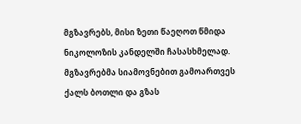მგზავრებს, მისი ზეთი წაეღოთ წმიდა ნიკოლოზის კანდელში ჩასასხმელად. მგზავრებმა სიამოვნებით გამოართვეს ქალს ბოთლი და გზას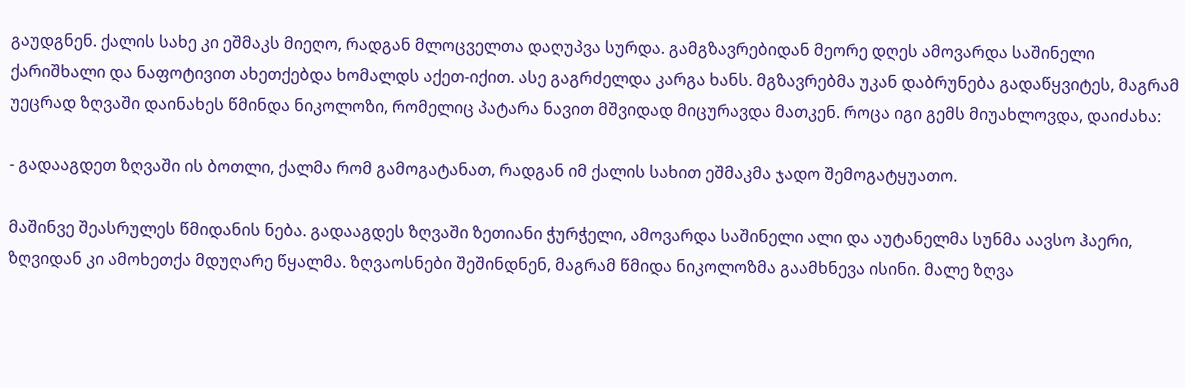გაუდგნენ. ქალის სახე კი ეშმაკს მიეღო, რადგან მლოცველთა დაღუპვა სურდა. გამგზავრებიდან მეორე დღეს ამოვარდა საშინელი ქარიშხალი და ნაფოტივით ახეთქებდა ხომალდს აქეთ-იქით. ასე გაგრძელდა კარგა ხანს. მგზავრებმა უკან დაბრუნება გადაწყვიტეს, მაგრამ უეცრად ზღვაში დაინახეს წმინდა ნიკოლოზი, რომელიც პატარა ნავით მშვიდად მიცურავდა მათკენ. როცა იგი გემს მიუახლოვდა, დაიძახა:

- გადააგდეთ ზღვაში ის ბოთლი, ქალმა რომ გამოგატანათ, რადგან იმ ქალის სახით ეშმაკმა ჯადო შემოგატყუათო.

მაშინვე შეასრულეს წმიდანის ნება. გადააგდეს ზღვაში ზეთიანი ჭურჭელი, ამოვარდა საშინელი ალი და აუტანელმა სუნმა აავსო ჰაერი, ზღვიდან კი ამოხეთქა მდუღარე წყალმა. ზღვაოსნები შეშინდნენ, მაგრამ წმიდა ნიკოლოზმა გაამხნევა ისინი. მალე ზღვა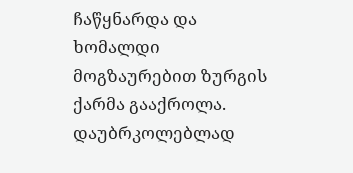ჩაწყნარდა და ხომალდი მოგზაურებით ზურგის ქარმა გააქროლა. დაუბრკოლებლად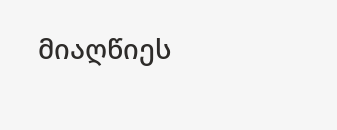მიაღწიეს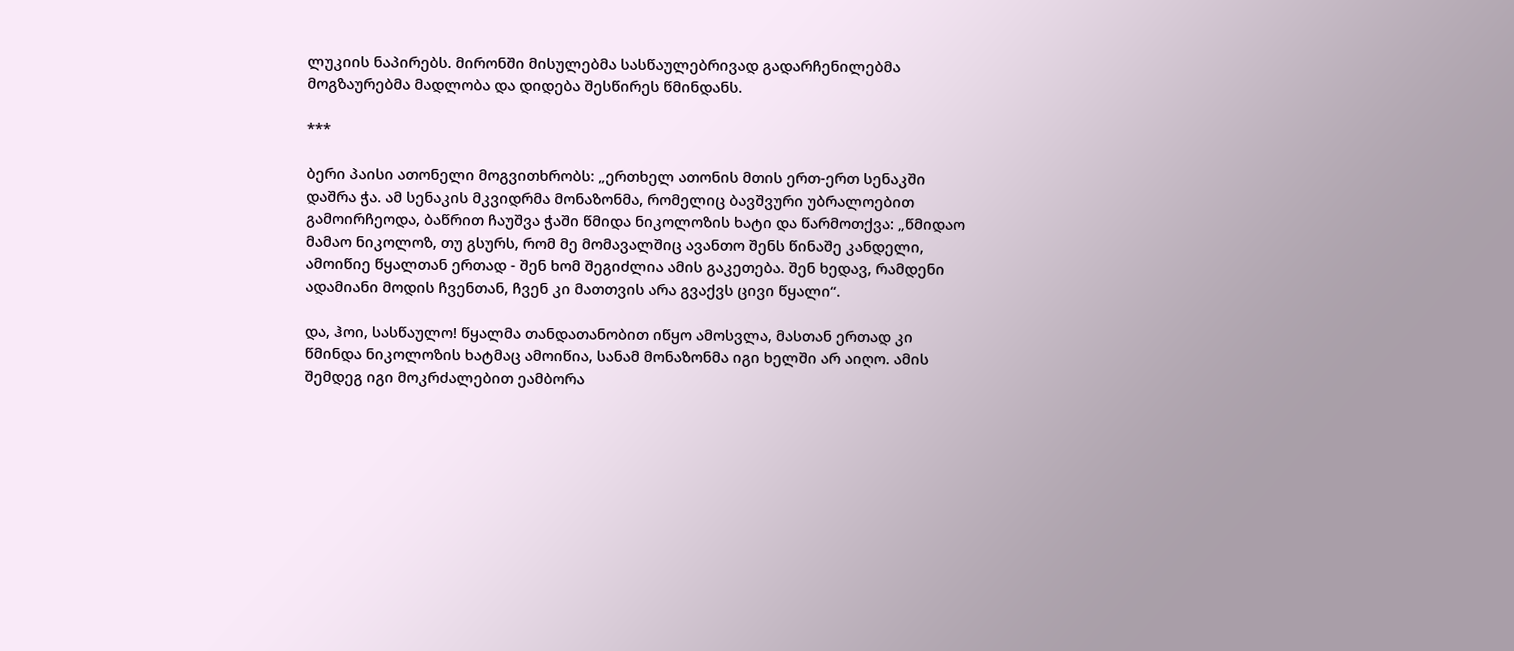ლუკიის ნაპირებს. მირონში მისულებმა სასწაულებრივად გადარჩენილებმა მოგზაურებმა მადლობა და დიდება შესწირეს წმინდანს.

***

ბერი პაისი ათონელი მოგვითხრობს: „ერთხელ ათონის მთის ერთ-ერთ სენაკში დაშრა ჭა. ამ სენაკის მკვიდრმა მონაზონმა, რომელიც ბავშვური უბრალოებით გამოირჩეოდა, ბაწრით ჩაუშვა ჭაში წმიდა ნიკოლოზის ხატი და წარმოთქვა: „წმიდაო მამაო ნიკოლოზ, თუ გსურს, რომ მე მომავალშიც ავანთო შენს წინაშე კანდელი, ამოიწიე წყალთან ერთად - შენ ხომ შეგიძლია ამის გაკეთება. შენ ხედავ, რამდენი ადამიანი მოდის ჩვენთან, ჩვენ კი მათთვის არა გვაქვს ცივი წყალი“.

და, ჰოი, სასწაულო! წყალმა თანდათანობით იწყო ამოსვლა, მასთან ერთად კი წმინდა ნიკოლოზის ხატმაც ამოიწია, სანამ მონაზონმა იგი ხელში არ აიღო. ამის შემდეგ იგი მოკრძალებით ეამბორა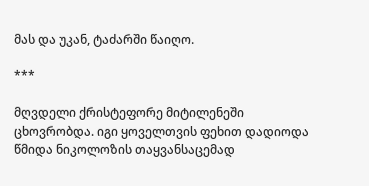მას და უკან, ტაძარში წაიღო.

***

მღვდელი ქრისტეფორე მიტილენეში ცხოვრობდა. იგი ყოველთვის ფეხით დადიოდა წმიდა ნიკოლოზის თაყვანსაცემად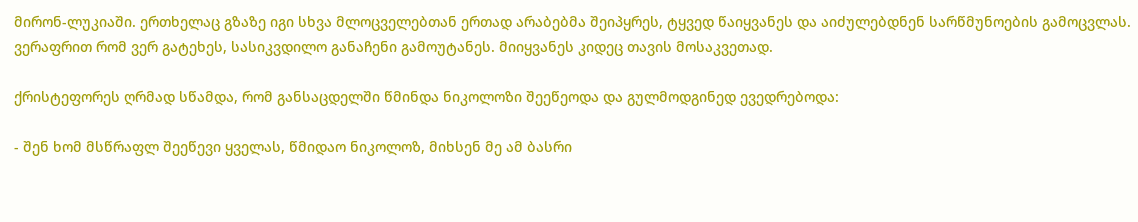მირონ-ლუკიაში. ერთხელაც გზაზე იგი სხვა მლოცველებთან ერთად არაბებმა შეიპყრეს, ტყვედ წაიყვანეს და აიძულებდნენ სარწმუნოების გამოცვლას. ვერაფრით რომ ვერ გატეხეს, სასიკვდილო განაჩენი გამოუტანეს. მიიყვანეს კიდეც თავის მოსაკვეთად.

ქრისტეფორეს ღრმად სწამდა, რომ განსაცდელში წმინდა ნიკოლოზი შეეწეოდა და გულმოდგინედ ევედრებოდა:

- შენ ხომ მსწრაფლ შეეწევი ყველას, წმიდაო ნიკოლოზ, მიხსენ მე ამ ბასრი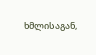ხმლისაგან,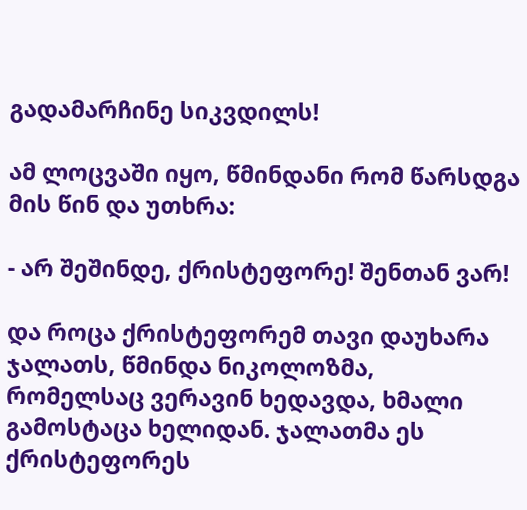გადამარჩინე სიკვდილს!

ამ ლოცვაში იყო, წმინდანი რომ წარსდგა მის წინ და უთხრა:

- არ შეშინდე, ქრისტეფორე! შენთან ვარ!

და როცა ქრისტეფორემ თავი დაუხარა ჯალათს, წმინდა ნიკოლოზმა, რომელსაც ვერავინ ხედავდა, ხმალი გამოსტაცა ხელიდან. ჯალათმა ეს ქრისტეფორეს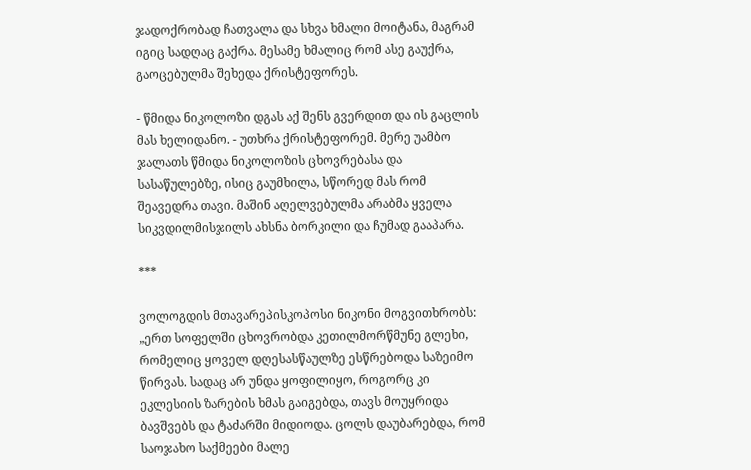ჯადოქრობად ჩათვალა და სხვა ხმალი მოიტანა, მაგრამ იგიც სადღაც გაქრა. მესამე ხმალიც რომ ასე გაუქრა, გაოცებულმა შეხედა ქრისტეფორეს.

- წმიდა ნიკოლოზი დგას აქ შენს გვერდით და ის გაცლის მას ხელიდანო. - უთხრა ქრისტეფორემ. მერე უამბო ჯალათს წმიდა ნიკოლოზის ცხოვრებასა და სასაწულებზე, ისიც გაუმხილა, სწორედ მას რომ შეავედრა თავი. მაშინ აღელვებულმა არაბმა ყველა სიკვდილმისჯილს ახსნა ბორკილი და ჩუმად გააპარა.

***

ვოლოგდის მთავარეპისკოპოსი ნიკონი მოგვითხრობს: „ერთ სოფელში ცხოვრობდა კეთილმორწმუნე გლეხი, რომელიც ყოველ დღესასწაულზე ესწრებოდა საზეიმო წირვას. სადაც არ უნდა ყოფილიყო, როგორც კი ეკლესიის ზარების ხმას გაიგებდა, თავს მოუყრიდა ბავშვებს და ტაძარში მიდიოდა. ცოლს დაუბარებდა, რომ საოჯახო საქმეები მალე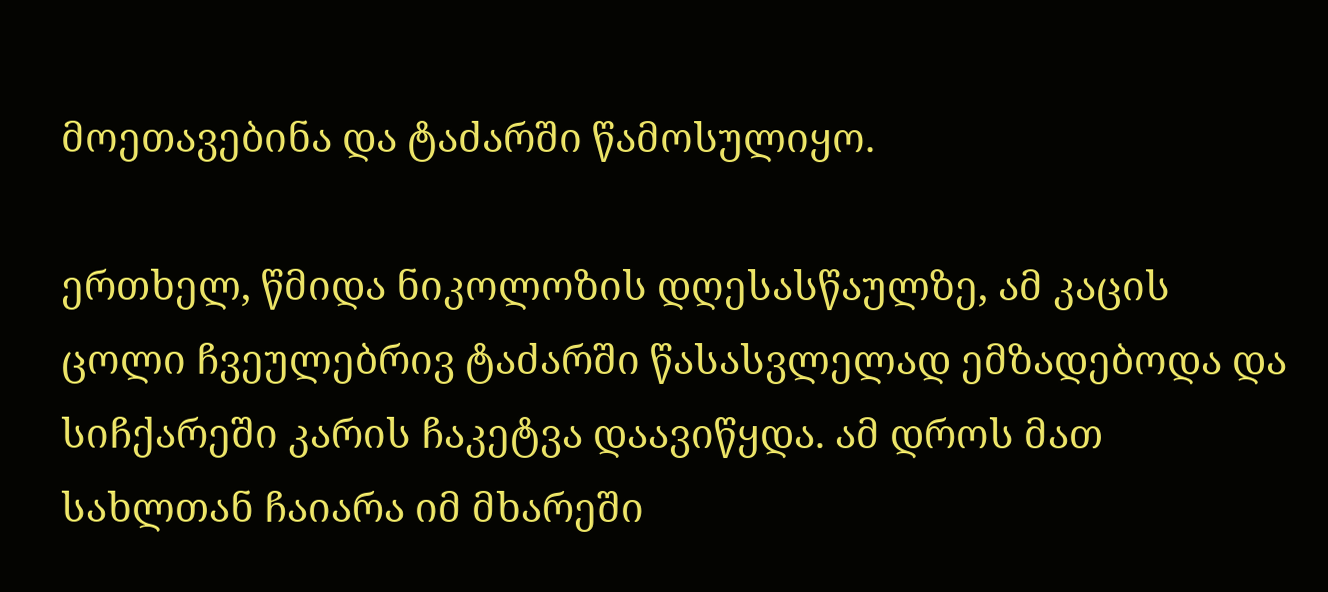მოეთავებინა და ტაძარში წამოსულიყო.

ერთხელ, წმიდა ნიკოლოზის დღესასწაულზე, ამ კაცის ცოლი ჩვეულებრივ ტაძარში წასასვლელად ემზადებოდა და სიჩქარეში კარის ჩაკეტვა დაავიწყდა. ამ დროს მათ სახლთან ჩაიარა იმ მხარეში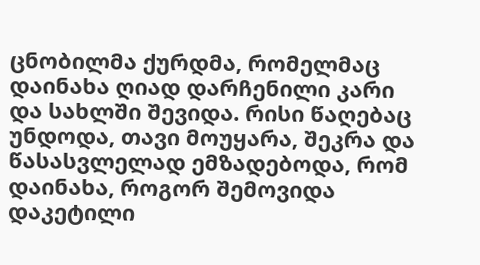ცნობილმა ქურდმა, რომელმაც დაინახა ღიად დარჩენილი კარი და სახლში შევიდა. რისი წაღებაც უნდოდა, თავი მოუყარა, შეკრა და წასასვლელად ემზადებოდა, რომ დაინახა, როგორ შემოვიდა დაკეტილი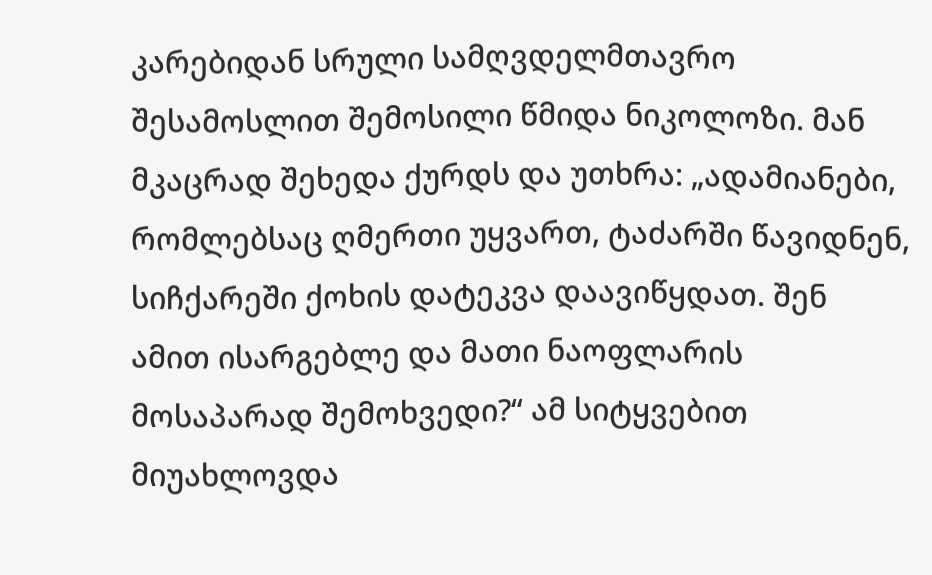კარებიდან სრული სამღვდელმთავრო შესამოსლით შემოსილი წმიდა ნიკოლოზი. მან მკაცრად შეხედა ქურდს და უთხრა: „ადამიანები, რომლებსაც ღმერთი უყვართ, ტაძარში წავიდნენ, სიჩქარეში ქოხის დატეკვა დაავიწყდათ. შენ ამით ისარგებლე და მათი ნაოფლარის მოსაპარად შემოხვედი?“ ამ სიტყვებით მიუახლოვდა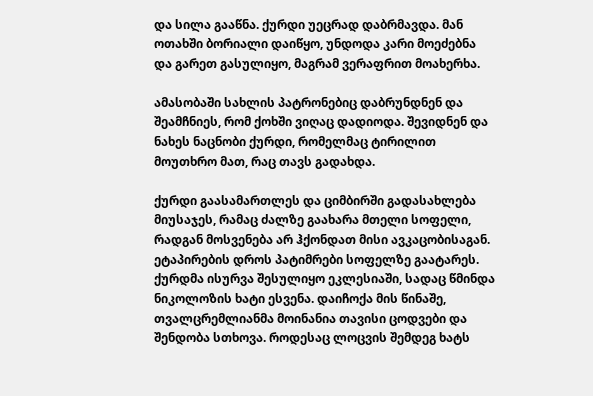და სილა გააწნა. ქურდი უეცრად დაბრმავდა. მან ოთახში ბორიალი დაიწყო, უნდოდა კარი მოეძებნა და გარეთ გასულიყო, მაგრამ ვერაფრით მოახერხა.

ამასობაში სახლის პატრონებიც დაბრუნდნენ და შეამჩნიეს, რომ ქოხში ვიღაც დადიოდა. შევიდნენ და ნახეს ნაცნობი ქურდი, რომელმაც ტირილით მოუთხრო მათ, რაც თავს გადახდა.

ქურდი გაასამართლეს და ციმბირში გადასახლება მიუსაჯეს, რამაც ძალზე გაახარა მთელი სოფელი, რადგან მოსვენება არ ჰქონდათ მისი ავკაცობისაგან. ეტაპირების დროს პატიმრები სოფელზე გაატარეს. ქურდმა ისურვა შესულიყო ეკლესიაში, სადაც წმინდა ნიკოლოზის ხატი ესვენა. დაიჩოქა მის წინაშე, თვალცრემლიანმა მოინანია თავისი ცოდვები და შენდობა სთხოვა. როდესაც ლოცვის შემდეგ ხატს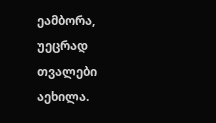ეამბორა, უეცრად თვალები აეხილა.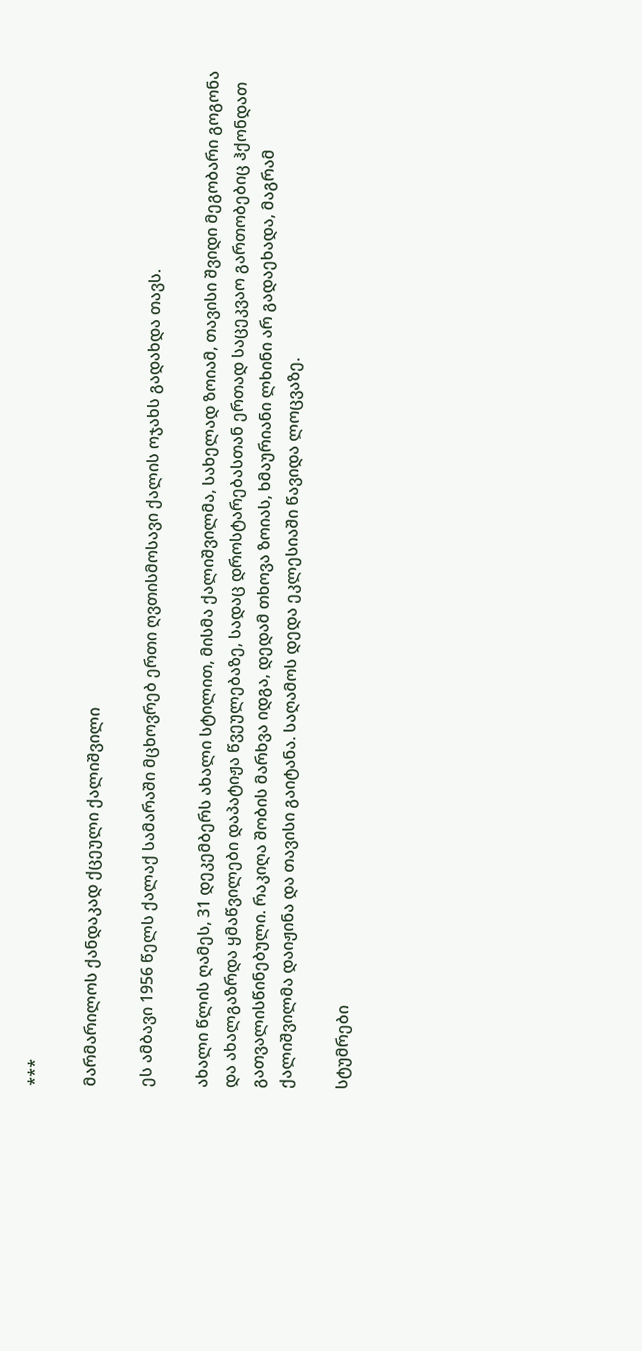***

მარმარილოს ქანდაკად ქცეული ქალიშვილი

ეს ამბავი 1956 წელს ქალაქ სამარაში მცხოვრებ ერთი ღვთისმოსავი ქალის ოჯახს გადახდა თავს.

ახალი წლის ღამეს, 31 დეკემბერს ახალი სტილით, მისმა ქალიშვილმა, სახელად ზოიამ, თავისი შვიდი მეგობარი გოგონა და ახალგაზრდა ყმაწვილები დაპატიჟა წვეულებაზე, სადაც დროსტარებასთან ერთად საცეკვაო გართობებიც ჰქონდათ გათვალისწინებული. რაკიღა შობის მარხვა იდგა, დედამ თხოვა ზოიას, ხმაურიანი ლხინი არ გადაეხადა, მაგრამ ქალიშვილმა დაიჟინა და თავისი გაიტანა. საღამოს დედა ეკლესიაში წავიდა ლოცვაზე.

სტუმრები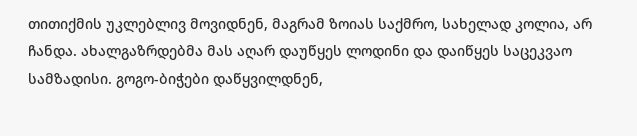თითიქმის უკლებლივ მოვიდნენ, მაგრამ ზოიას საქმრო, სახელად კოლია, არ ჩანდა. ახალგაზრდებმა მას აღარ დაუწყეს ლოდინი და დაიწყეს საცეკვაო სამზადისი. გოგო-ბიჭები დაწყვილდნენ,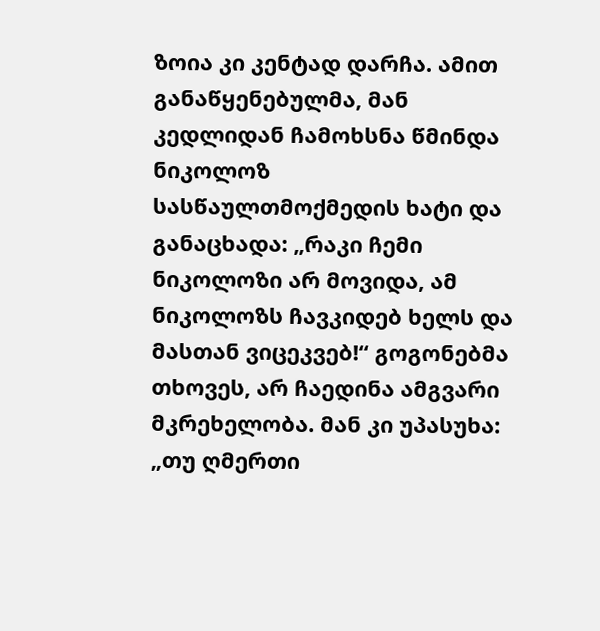ზოია კი კენტად დარჩა. ამით განაწყენებულმა, მან კედლიდან ჩამოხსნა წმინდა ნიკოლოზ სასწაულთმოქმედის ხატი და განაცხადა: „რაკი ჩემი ნიკოლოზი არ მოვიდა, ამ ნიკოლოზს ჩავკიდებ ხელს და მასთან ვიცეკვებ!“ გოგონებმა თხოვეს, არ ჩაედინა ამგვარი მკრეხელობა. მან კი უპასუხა: „თუ ღმერთი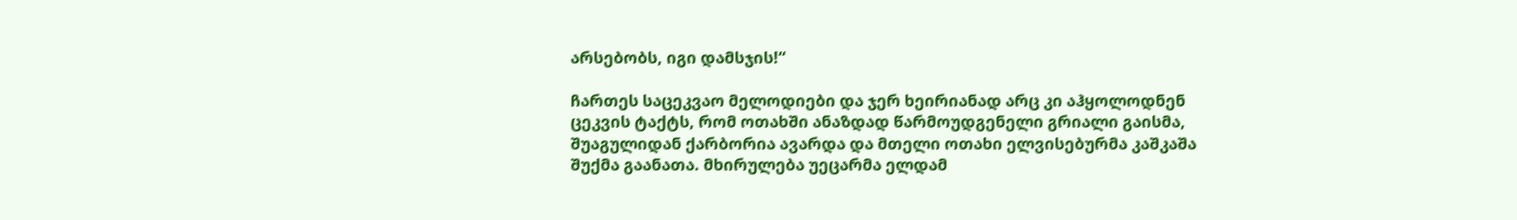არსებობს, იგი დამსჯის!“

ჩართეს საცეკვაო მელოდიები და ჯერ ხეირიანად არც კი აჰყოლოდნენ ცეკვის ტაქტს, რომ ოთახში ანაზდად წარმოუდგენელი გრიალი გაისმა, შუაგულიდან ქარბორია ავარდა და მთელი ოთახი ელვისებურმა კაშკაშა შუქმა გაანათა. მხირულება უეცარმა ელდამ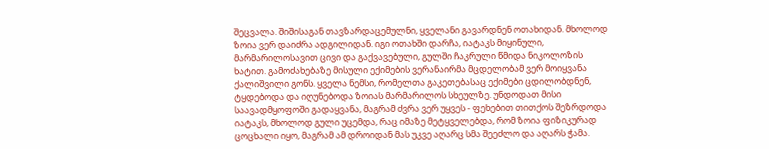შეცვალა. შიშისაგან თავზარდაცემულნი, ყველანი გავარდნენ ოთახიდან. მხოლოდ ზოია ვერ დაიძრა ადგილიდან. იგი ოთახში დარჩა, იატაკს მიყინული, მარმარილოსავით ცივი და გაქვავებული, გულში ჩაკრული წმიდა ნიკოლოზის ხატით. გამოძახებაზე მისული ექიმების ვერანაირმა მცდელობამ ვერ მოიყვანა ქალიშვილი გონს. ყველა ნემსი, რომელთა გაკეთებასაც ექიმები ცდილობდნენ, ტყდებოდა და იღუნებოდა ზოიას მარმარილოს სხეულზე. უნდოდათ მისი საავადმყოფოში გადაყვანა, მაგრამ ძვრა ვერ უყვეს - ფეხებით თითქოს შეზრდოდა იატაკს, მხოლოდ გული უცემდა, რაც იმაზე მეტყველებდა, რომ ზოია ფიზიკურად ცოცხალი იყო, მაგრამ ამ დროიდან მას უკვე აღარც სმა შეეძლო და აღარს ჭამა.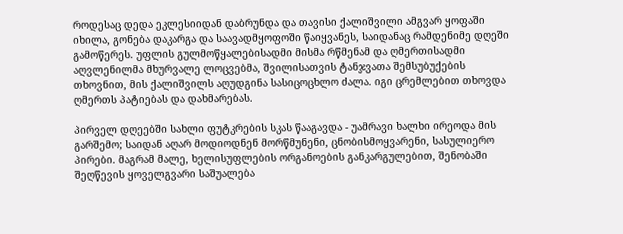როდესაც დედა ეკლესიიდან დაბრუნდა და თავისი ქალიშვილი ამგვარ ყოფაში იხილა, გონება დაკარგა და საავადმყოფოში წაიყვანეს, საიდანაც რამდენიმე დღეში გამოწერეს. უფლის გულმოწყალებისადმი მისმა რწმენამ და ღმერთისადმი აღვლენილმა მხურვალე ლოცვებმა, შვილისათვის ტანჯვათა შემსუბუქების თხოვნით, მის ქალიშვილს აღუდგინა სასიცოცხლო ძალა. იგი ცრემლებით თხოვდა ღმერთს პატიებას და დახმარებას.

პირველ დღეებში სახლი ფუტკრების სკას წააგავდა - უამრავი ხალხი ირეოდა მის გარშემო; საიდან აღარ მოდიოდნენ მორწმუნენი, ცნობისმოყვარენი, სასულიერო პირები. მაგრამ მალე, ხელისუფლების ორგანოების განკარგულებით, შენობაში შეღწევის ყოველგვარი საშუალება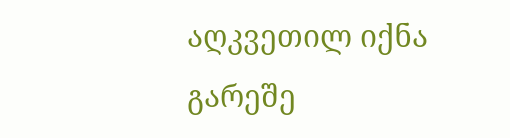აღკვეთილ იქნა გარეშე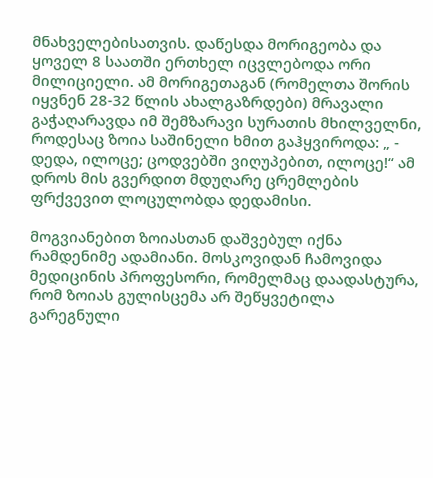მნახველებისათვის. დაწესდა მორიგეობა და ყოველ 8 საათში ერთხელ იცვლებოდა ორი მილიციელი. ამ მორიგეთაგან (რომელთა შორის იყვნენ 28-32 წლის ახალგაზრდები) მრავალი გაჭაღარავდა იმ შემზარავი სურათის მხილველნი, როდესაც ზოია საშინელი ხმით გაჰყვიროდა: „ - დედა, ილოცე; ცოდვებში ვიღუპებით, ილოცე!“ ამ დროს მის გვერდით მდუღარე ცრემლების ფრქვევით ლოცულობდა დედამისი.

მოგვიანებით ზოიასთან დაშვებულ იქნა რამდენიმე ადამიანი. მოსკოვიდან ჩამოვიდა მედიცინის პროფესორი, რომელმაც დაადასტურა, რომ ზოიას გულისცემა არ შეწყვეტილა გარეგნული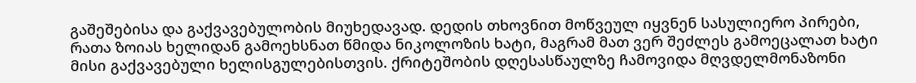გაშეშებისა და გაქვავებულობის მიუხედავად. დედის თხოვნით მოწვეულ იყვნენ სასულიერო პირები, რათა ზოიას ხელიდან გამოეხსნათ წმიდა ნიკოლოზის ხატი, მაგრამ მათ ვერ შეძლეს გამოეცალათ ხატი მისი გაქვავებული ხელისგულებისთვის. ქრიტეშობის დღესასწაულზე ჩამოვიდა მღვდელმონაზონი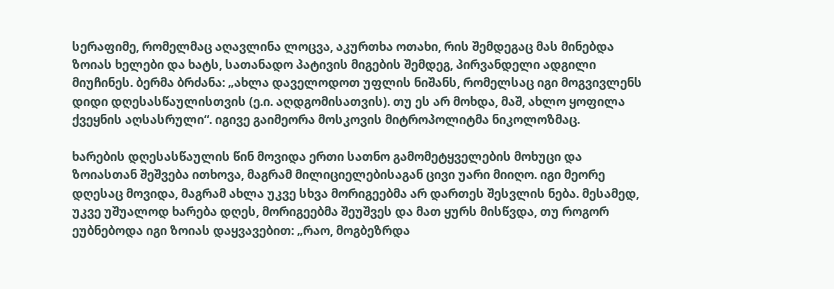სერაფიმე, რომელმაც აღავლინა ლოცვა, აკურთხა ოთახი, რის შემდეგაც მას მინებდა ზოიას ხელები და ხატს, სათანადო პატივის მიგების შემდეგ, პირვანდელი ადგილი მიუჩინეს. ბერმა ბრძანა: „ახლა დაველოდოთ უფლის ნიშანს, რომელსაც იგი მოგვივლენს დიდი დღესასწაულისთვის (ე.ი. აღდგომისათვის). თუ ეს არ მოხდა, მაშ, ახლო ყოფილა ქვეყნის აღსასრული“. იგივე გაიმეორა მოსკოვის მიტროპოლიტმა ნიკოლოზმაც.

ხარების დღესასწაულის წინ მოვიდა ერთი სათნო გამომეტყველების მოხუცი და ზოიასთან შეშვება ითხოვა, მაგრამ მილიციელებისაგან ცივი უარი მიიღო. იგი მეორე დღესაც მოვიდა, მაგრამ ახლა უკვე სხვა მორიგეებმა არ დართეს შესვლის ნება. მესამედ, უკვე უშუალოდ ხარება დღეს, მორიგეებმა შეუშვეს და მათ ყურს მისწვდა, თუ როგორ ეუბნებოდა იგი ზოიას დაყვავებით: „რაო, მოგბეზრდა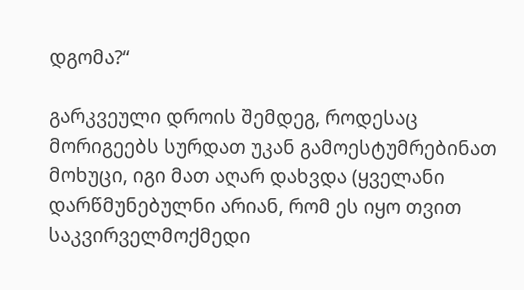დგომა?“

გარკვეული დროის შემდეგ, როდესაც მორიგეებს სურდათ უკან გამოესტუმრებინათ მოხუცი, იგი მათ აღარ დახვდა (ყველანი დარწმუნებულნი არიან, რომ ეს იყო თვით საკვირველმოქმედი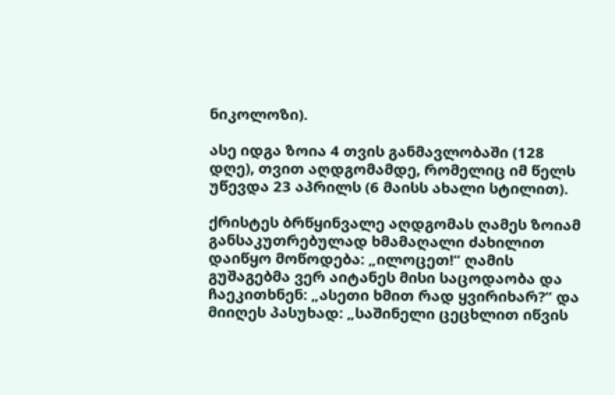ნიკოლოზი).

ასე იდგა ზოია 4 თვის განმავლობაში (128 დღე), თვით აღდგომამდე, რომელიც იმ წელს უწევდა 23 აპრილს (6 მაისს ახალი სტილით).

ქრისტეს ბრწყინვალე აღდგომას ღამეს ზოიამ განსაკუთრებულად ხმამაღალი ძახილით დაიწყო მოწოდება: „ილოცეთ!“ ღამის გუშაგებმა ვერ აიტანეს მისი საცოდაობა და ჩაეკითხნენ: „ასეთი ხმით რად ყვირიხარ?“ და მიიღეს პასუხად: „საშინელი ცეცხლით იწვის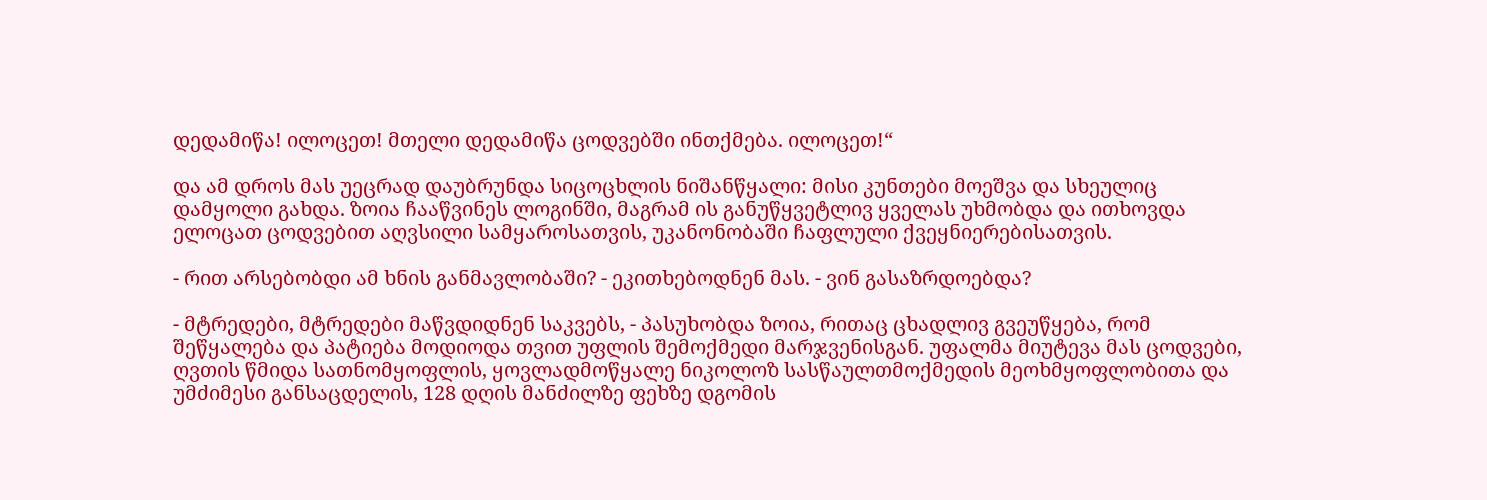დედამიწა! ილოცეთ! მთელი დედამიწა ცოდვებში ინთქმება. ილოცეთ!“

და ამ დროს მას უეცრად დაუბრუნდა სიცოცხლის ნიშანწყალი: მისი კუნთები მოეშვა და სხეულიც დამყოლი გახდა. ზოია ჩააწვინეს ლოგინში, მაგრამ ის განუწყვეტლივ ყველას უხმობდა და ითხოვდა ელოცათ ცოდვებით აღვსილი სამყაროსათვის, უკანონობაში ჩაფლული ქვეყნიერებისათვის.

- რით არსებობდი ამ ხნის განმავლობაში? - ეკითხებოდნენ მას. - ვინ გასაზრდოებდა?

- მტრედები, მტრედები მაწვდიდნენ საკვებს, - პასუხობდა ზოია, რითაც ცხადლივ გვეუწყება, რომ შეწყალება და პატიება მოდიოდა თვით უფლის შემოქმედი მარჯვენისგან. უფალმა მიუტევა მას ცოდვები, ღვთის წმიდა სათნომყოფლის, ყოვლადმოწყალე ნიკოლოზ სასწაულთმოქმედის მეოხმყოფლობითა და უმძიმესი განსაცდელის, 128 დღის მანძილზე ფეხზე დგომის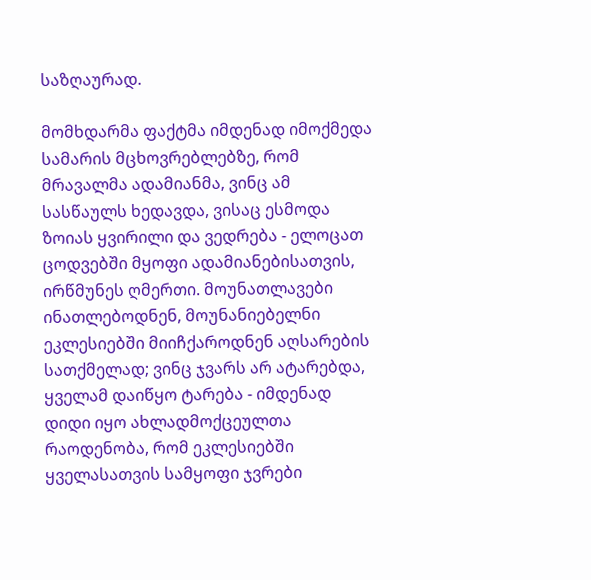საზღაურად.

მომხდარმა ფაქტმა იმდენად იმოქმედა სამარის მცხოვრებლებზე, რომ მრავალმა ადამიანმა, ვინც ამ სასწაულს ხედავდა, ვისაც ესმოდა ზოიას ყვირილი და ვედრება - ელოცათ ცოდვებში მყოფი ადამიანებისათვის, ირწმუნეს ღმერთი. მოუნათლავები ინათლებოდნენ, მოუნანიებელნი ეკლესიებში მიიჩქაროდნენ აღსარების სათქმელად; ვინც ჯვარს არ ატარებდა, ყველამ დაიწყო ტარება - იმდენად დიდი იყო ახლადმოქცეულთა რაოდენობა, რომ ეკლესიებში ყველასათვის სამყოფი ჯვრები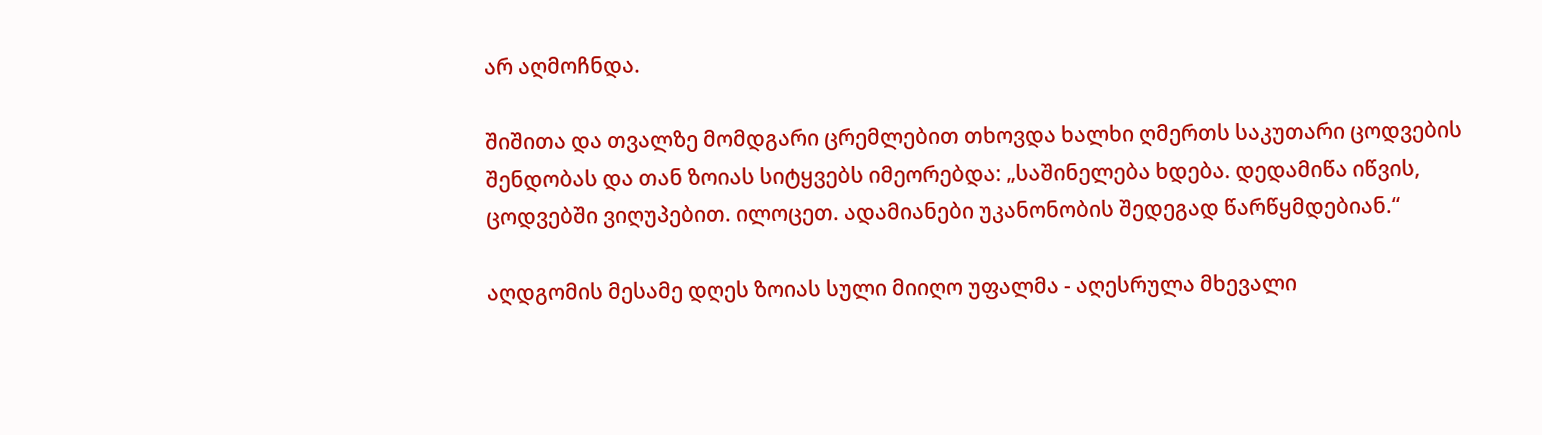არ აღმოჩნდა.

შიშითა და თვალზე მომდგარი ცრემლებით თხოვდა ხალხი ღმერთს საკუთარი ცოდვების შენდობას და თან ზოიას სიტყვებს იმეორებდა: „საშინელება ხდება. დედამიწა იწვის, ცოდვებში ვიღუპებით. ილოცეთ. ადამიანები უკანონობის შედეგად წარწყმდებიან.“

აღდგომის მესამე დღეს ზოიას სული მიიღო უფალმა - აღესრულა მხევალი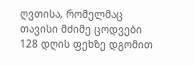ღვთისა, რომელმაც თავისი მძიმე ცოდვები 128 დღის ფეხზე დგომით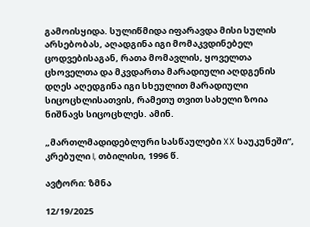გამოისყიდა. სულიწმიდა იფარავდა მისი სულის არსებობას, აღადგინა იგი მომაკვდინებელ ცოდვებისაგან, რათა მომავლის, ყოველთა ცხოველთა და მკვდართა მარადიული აღდგენის დღეს აღედგინა იგი სხეულით მარადიული სიცოცხლისათვის, რამეთუ თვით სახელი ზოია ნიშნავს სიცოცხლეს. ამინ.

„მართლმადიდებლური სასწაულები XX საუკუნეში“, კრებული I, თბილისი, 1996 წ.

ავტორი: ზმნა

12/19/2025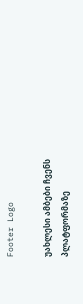Footer Logo

უახლესი ამბები ჩვენს
პლატფორმაზე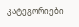კატეგორიები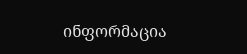ინფორმაცია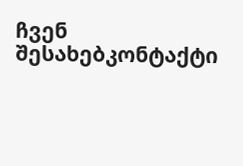ჩვენ შესახებკონტაქტი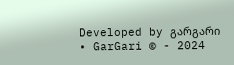Developed by გარგარი • GarGari © - 2024